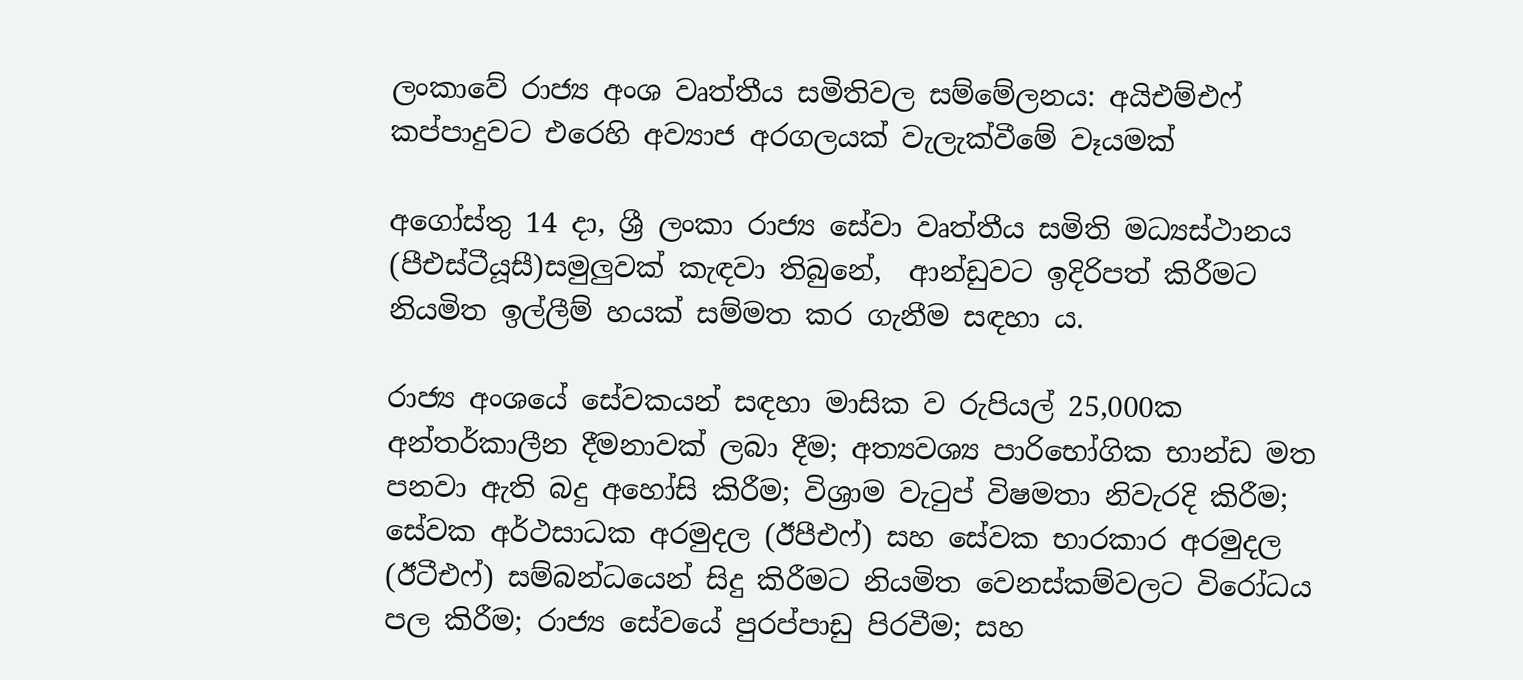ලංකාවේ රාජ්‍ය අංශ වෘත්තීය සමිතිවල සම්මේලනය: අයිඑම්එෆ් කප්පාදුවට එරෙහි අව්‍යාජ අරගලයක් වැලැක්වීමේ වෑයමක්

අගෝස්තු 14 දා, ශ්‍රී ලංකා රාජ්‍ය සේවා වෘත්තීය සමිති මධ්‍යස්ථානය (පීඑස්ටීයූසී)සමුලුවක් කැඳවා තිබුනේ,  ආන්ඩුවට ඉදිරිපත් කිරීමට නියමිත ඉල්ලීම් හයක් සම්මත කර ගැනීම සඳහා ය.

රාජ්‍ය අංශයේ සේවකයන් සඳහා මාසික ව රුපියල් 25,000ක අන්තර්කාලීන දීමනාවක් ලබා දීම; අත්‍යවශ්‍ය පාරිභෝගික භාන්ඩ මත පනවා ඇති බදු අහෝසි කිරීම; විශ්‍රාම වැටුප් විෂමතා නිවැරදි කිරීම; සේවක අර්ථසාධක අරමුදල (ඊපීඑෆ්) සහ සේවක භාරකාර අරමුදල (ඊටීඑෆ්) සම්බන්ධයෙන් සිදු කිරීමට නියමිත වෙනස්කම්වලට විරෝධය පල කිරීම; රාජ්‍ය සේවයේ පුරප්පාඩු පිරවීම; සහ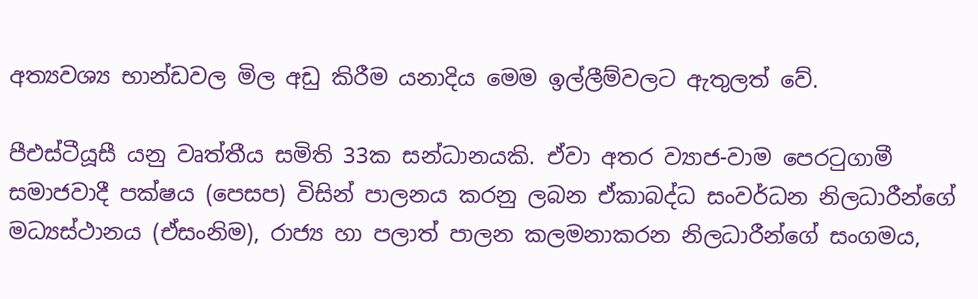අත්‍යවශ්‍ය භාන්ඩවල මිල අඩු කිරීම යනාදිය මෙම ඉල්ලීම්වලට ඇතුලත් වේ.

පීඑස්ටීයූසී යනු වෘත්තීය සමිති 33ක සන්ධානයකි. ඒවා අතර ව්‍යාජ-වාම පෙරටුගාමී සමාජවාදී පක්ෂය (පෙසප) විසින් පාලනය කරනු ලබන ඒකාබද්ධ සංවර්ධන නිලධාරීන්ගේ මධ්‍යස්ථානය (ඒසංනිම), රාජ්‍ය හා පලාත් පාලන කලමනාකරන නිලධාරීන්ගේ සංගමය,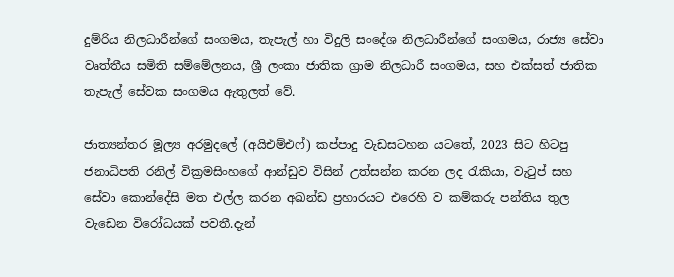දුම්රිය නිලධාරීන්ගේ සංගමය, තැපැල් හා විදුලි සංදේශ නිලධාරීන්ගේ සංගමය, රාජ්‍ය සේවා වෘත්තීය සමිති සම්මේලනය, ශ්‍රී ලංකා ජාතික ග්‍රාම නිලධාරී සංගමය, සහ එක්සත් ජාතික තැපැල් සේවක සංගමය ඇතුලත් වේ.

ජාත්‍යන්තර මූල්‍ය අරමුදලේ (අයිඑම්එෆ්) කප්පාදු වැඩසටහන යටතේ, 2023 සිට හිටපු ජනාධිපති රනිල් වික්‍රමසිංහගේ ආන්ඩුව විසින් උත්සන්න කරන ලද රැකියා, වැටුප් සහ සේවා කොන්දේසි මත එල්ල කරන අඛන්ඩ ප්‍රහාරයට එරෙහි ව කම්කරු පන්තිය තුල වැඩෙන විරෝධයක් පවතී.දැන්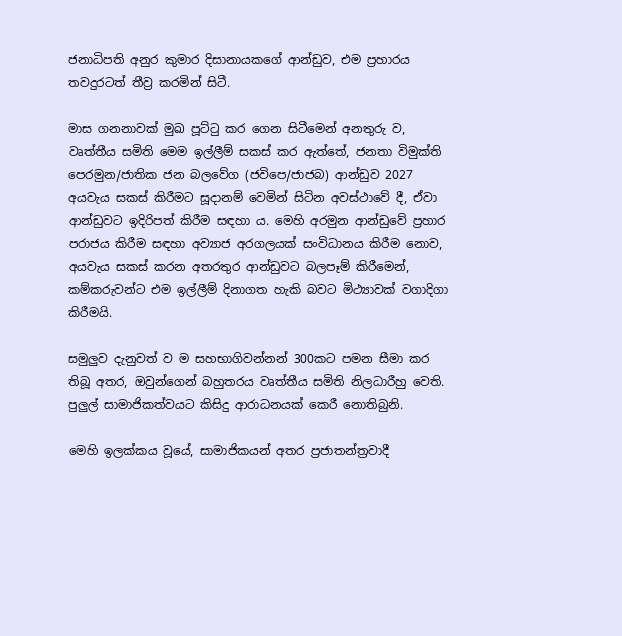ජනාධිපති අනුර කුමාර දිසානායකගේ ආන්ඩුව, එම ප්‍රහාරය තවදුරටත් තීව්‍ර කරමින් සිටී.

මාස ගනනාවක් මුඛ පූට්ටු කර ගෙන සිටීමෙන් අනතුරු ව, වෘත්තීය සමිති මෙම ඉල්ලීම් සකස් කර ඇත්තේ, ජනතා විමුක්ති පෙරමුන/ජාතික ජන බලවේග (ජවිපෙ/ජාජබ) ආන්ඩුව 2027 අයවැය සකස් කිරීමට සූදානම් වෙමින් සිටින අවස්ථාවේ දී, ඒවා ආන්ඩුවට ඉදිරිපත් කිරීම සඳහා ය. මෙහි අරමුන ආන්ඩුවේ ප්‍රහාර පරාජය කිරීම සඳහා අව්‍යාජ අරගලයක් සංවිධානය කිරීම නොව, අයවැය සකස් කරන අතරතුර ආන්ඩුවට බලපෑම් කිරීමෙන්, කම්කරුවන්ට එම ඉල්ලීම් දිනාගත හැකි බවට මිථ්‍යාවක් වගාදිගා කිරීමයි.

සමුලුව දැනුවත් ව ම සහභාගිවන්නන් 300කට පමන සීමා කර තිබූ අතර, ඔවුන්ගෙන් බහුතරය වෘත්තීය සමිති නිලධාරීහු වෙති. පුලුල් සාමාජිකත්වයට කිසිදු ආරාධනයක් කෙරී නොතිබුනි.

මෙහි ඉලක්කය වූයේ, සාමාජිකයන් අතර ප්‍රජාතන්ත්‍රවාදී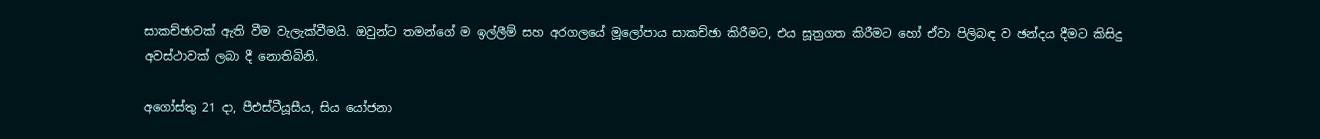සාකච්ඡාවක් ඇති වීම වැලැක්වීමයි. ඔවුන්ට තමන්ගේ ම ඉල්ලීම් සහ අරගලයේ මූලෝපාය සාකච්ඡා කිරීමට, එය සූත්‍රගත කිරීමට හෝ ඒවා පිලිබඳ ව ඡන්දය දීමට කිසිදු අවස්ථාවක් ලබා දී නොතිබිනි.

අගෝස්තු 21 දා, පීඑස්ටීයූසීය, සිය යෝජනා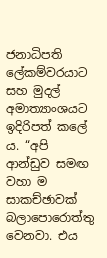ජනාධිපති ලේකම්වරයාට සහ මුදල් අමාත්‍යාංශයට ඉදිරිපත් කලේ ය. “අපි ආන්ඩුව සමඟ වහා ම සාකච්ඡාවක් බලාපොරොත්තු වෙනවා. එය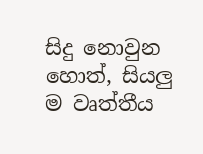සිදු නොවුන හොත්, සියලු ම වෘත්තීය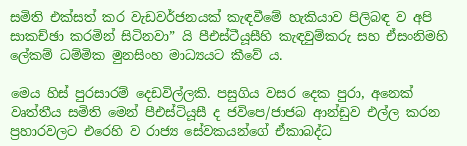සමිති එක්සත් කර වැඩවර්ජනයක් කැඳවීමේ හැකියාව පිලිබඳ ව අපි සාකච්ඡා කරමින් සිටිනවා” යි පීඑස්ටීයූසීහි කැඳවුම්කරු සහ ඒසංනිමහි ලේකම් ධම්මික මුනසිංහ මාධ්‍යයට කීවේ ය.

මෙය හිස් පුරසාරම් දෙඩවිල්ලකි. පසුගිය වසර දෙක පුරා, අනෙක් වෘත්තීය සමිති මෙන් පීඑස්ටියූසී ද ජවිපෙ/ජාජබ ආන්ඩුව එල්ල කරන ප්‍රහාරවලට එරෙහි ව රාජ්‍ය සේවකයන්ගේ ඒකාබද්ධ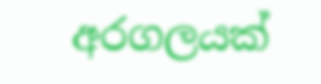අරගලයක්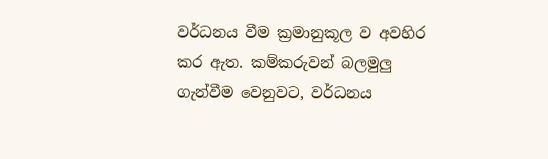වර්ධනය වීම ක්‍රමානුකූල ව අවහිර කර ඇත. කම්කරුවන් බලමුලු ගැන්වීම වෙනුවට, වර්ධනය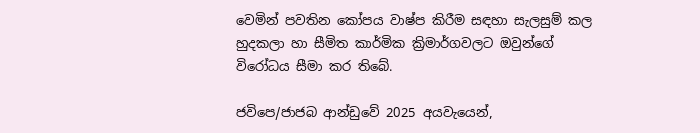වෙමින් පවතින කෝපය වාෂ්ප කිරීම සඳහා සැලසුම් කල හුදකලා හා සීමිත කාර්මික ක්‍රිමාර්ගවලට ඔවුන්ගේ විරෝධය සීමා කර තිබේ.

ජවිපෙ/ජාජබ ආන්ඩුවේ 2025 අයවැයෙන්,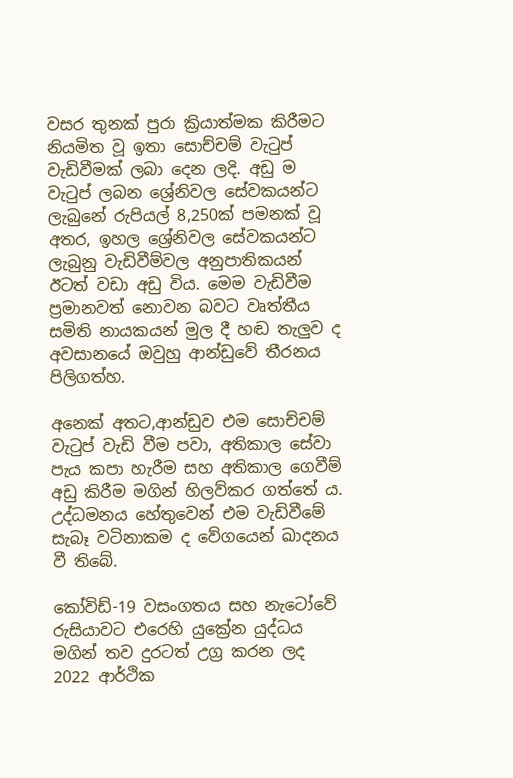වසර තුනක් පුරා ක්‍රියාත්මක කිරීමට නියමිත වූ ඉතා සොච්චම් වැටුප් වැඩිවීමක් ලබා දෙන ලදි. අඩු ම වැටුප් ලබන ශ්‍රේනිවල සේවකයන්ට ලැබුනේ රුපියල් 8,250ක් පමනක් වූ අතර, ඉහල ශ්‍රේනිවල සේවකයන්ට ලැබුනු වැඩිවීම්වල අනුපාතිකයන් ඊටත් වඩා අඩු විය. මෙම වැඩිවීම ප්‍රමානවත් නොවන බවට වෘත්තීය සමිති නායකයන් මුල දී හඬ තැලුව ද අවසානයේ ඔවුහු ආන්ඩුවේ තීරනය පිලිගත්හ.

අනෙක් අතට,ආන්ඩුව එම සොච්චම් වැටුප් වැඩි වීම පවා, අතිකාල සේවා පැය කපා හැරීම සහ අතිකාල ගෙවීම් අඩු කිරීම මගින් හිලව්කර ගත්තේ ය. උද්ධමනය හේතුවෙන් එම වැඩිවීමේ සැබෑ වටිනාකම ද වේගයෙන් ඛාදනය වී තිබේ.

කෝවිඩ්-19 වසංගතය සහ නැටෝවේ රුසියාවට එරෙහි යුක්‍රේන යුද්ධය මගින් තව දුරටත් උග්‍ර කරන ලද 2022 ආර්ථික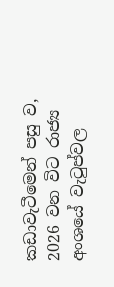කඩාවැටීමෙන් පසු ව, 2026 වන විට රාජ්‍ය අංශයේ වැටුප්වල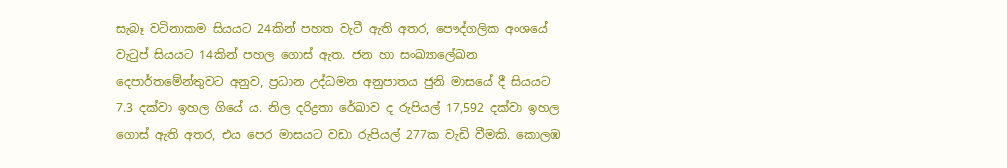සැබෑ වටිනාකම සියයට 24කින් පහත වැටී ඇති අතර, පෞද්ගලික අංශයේ වැටුප් සියයට 14කින් පහල ගොස් ඇත. ජන හා සංඛ්‍යාලේඛන දෙපාර්තමේන්තුවට අනුව, ප්‍රධාන උද්ධමන අනුපාතය ජුනි මාසයේ දී සියයට 7.3 දක්වා ඉහල ගියේ ය. නිල දරිද්‍රතා රේඛාව ද රුපියල් 17,592 දක්වා ඉහල ගොස් ඇති අතර, එය පෙර මාසයට වඩා රුපියල් 277ක වැඩි වීමකි. කොලඹ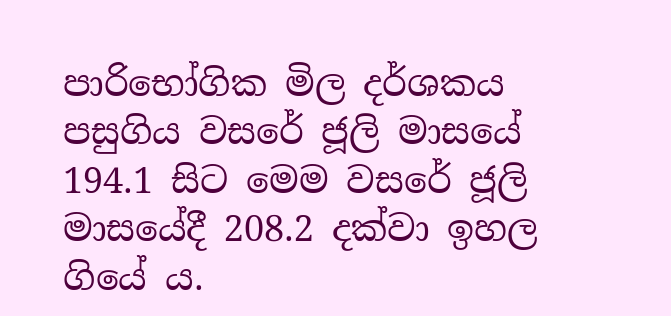පාරිභෝගික මිල දර්ශකය පසුගිය වසරේ ජූලි මාසයේ 194.1 සිට මෙම වසරේ ජූලි මාසයේදී 208.2 දක්වා ඉහල ගියේ ය.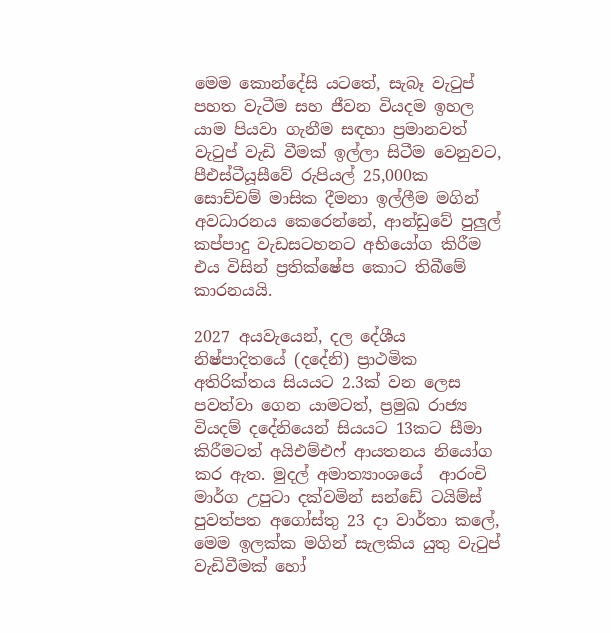මෙම කොන්දේසි යටතේ, සැබෑ වැටුප් පහත වැටීම සහ ජීවන වියදම ඉහල යාම පියවා ගැනීම සඳහා ප්‍රමානවත් වැටුප් වැඩි වීමක් ඉල්ලා සිටීම වෙනුවට, පීඑස්ටීයූසීවේ රුපියල් 25,000ක සොච්චම් මාසික දීමනා ඉල්ලීම මගින් අවධාරනය කෙරෙන්නේ, ආන්ඩුවේ පුලුල් කප්පාදු වැඩසටහනට අභියෝග කිරීම එය විසින් ප්‍රතික්ෂේප කොට තිබීමේ කාරනයයි.

2027 අයවැයෙන්, දල දේශීය නිෂ්පාදිතයේ (දදේනි) ප්‍රාථමික අතිරික්තය සියයට 2.3ක් වන ලෙස පවත්වා ගෙන යාමටත්, ප්‍රමුඛ රාජ්‍ය වියදම් දදේනියෙන් සියයට 13කට සීමා කිරීමටත් අයිඑම්එෆ් ආයතනය නියෝග කර ඇත. මුදල් අමාත්‍යාංශයේ  ආරංචි මාර්ග උපුටා දක්වමින් සන්ඩේ ටයිම්ස් පුවත්පත අගෝස්තු 23 දා වාර්තා කලේ, මෙම ඉලක්ක මගින් සැලකිය යුතු වැටුප් වැඩිවීමක් හෝ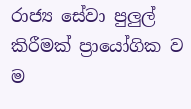රාජ්‍ය සේවා පුලුල් කිරීමක් ප්‍රායෝගික ව ම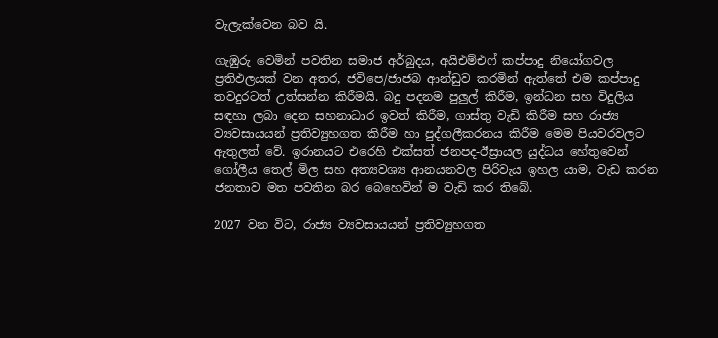වැලැක්වෙන බව යි.

ගැඹුරු වෙමින් පවතින සමාජ අර්බුදය, අයිඑම්එෆ් කප්පාදු නියෝගවල ප්‍රතිඵලයක් වන අතර, ජවිපෙ/ජාජබ ආන්ඩුව කරමින් ඇත්තේ එම කප්පාදු තවදුරටත් උත්සන්න කිරීමයි. බදු පදනම පුලුල් කිරීම, ඉන්ධන සහ විදුලිය සඳහා ලබා දෙන සහනාධාර ඉවත් කිරීම, ගාස්තු වැඩි කිරීම සහ රාජ්‍ය ව්‍යවසායයන් ප්‍රතිව්‍යුහගත කිරීම හා පුද්ගලීකරනය කිරීම මෙම පියවරවලට ඇතුලත් වේ. ඉරානයට එරෙහි එක්සත් ජනපද-ඊස්‍රායල යුද්ධය හේතුවෙන් ගෝලීය තෙල් මිල සහ අත්‍යවශ්‍ය ආනයනවල පිරිවැය ඉහල යාම, වැඩ කරන ජනතාව මත පවතින බර බෙහෙවින් ම වැඩි කර තිබේ.

2027 වන විට, රාජ්‍ය ව්‍යවසායයන් ප්‍රතිව්‍යුහගත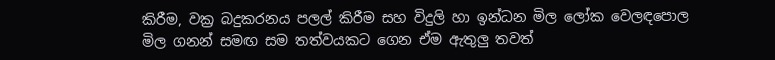කිරීම, වක්‍ර බදුකරනය පලල් කිරීම සහ විදුලි හා ඉන්ධන මිල ලෝක වෙලඳපොල මිල ගනන් සමඟ සම තත්වයකට ගෙන ඒම ඇතුලු තවත්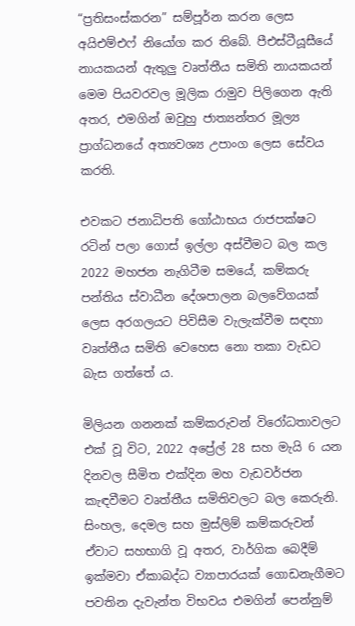“ප්‍රතිසංස්කරන” සම්පූර්න කරන ලෙස අයිඑම්එෆ් නියෝග කර තිබේ. පීඑස්ටීයූසීයේ නායකයන් ඇතුලු වෘත්තීය සමිති නායකයන් මෙම පියවරවල මූලික රාමුව පිලිගෙන ඇති අතර, එමගින් ඔවුහු ජාත්‍යන්තර මූල්‍ය ප්‍රාග්ධනයේ අත්‍යවශ්‍ය උපාංග ලෙස සේවය කරති.

එවකට ජනාධිපති ගෝඨාභය රාජපක්ෂට රටින් පලා ගොස් ඉල්ලා අස්වීමට බල කල 2022 මහජන නැගිටීම සමයේ, කම්කරු පන්තිය ස්වාධීන දේශපාලන බලවේගයක් ලෙස අරගලයට පිවිසීම වැලැක්වීම සඳහා වෘත්තීය සමිති වෙහෙස නො තකා වැඩට බැස ගත්තේ ය.

මිලියන ගනනක් කම්කරුවන් විරෝධතාවලට එක් වූ විට, 2022 අප්‍රේල් 28 සහ මැයි 6 යන දිනවල සීමිත එක්දින මහ වැඩවර්ජන කැඳවීමට වෘත්තීය සමිතිවලට බල කෙරුනි. සිංහල, දෙමල සහ මුස්ලිම් කම්කරුවන් ඒවාට සහභාගි වූ අතර, වාර්ගික බෙදීම් ඉක්මවා ඒකාබද්ධ ව්‍යාපාරයක් ගොඩනැගීමට පවතින දැවැන්ත විභවය එමගින් පෙන්නුම්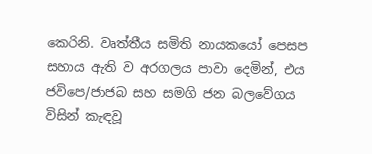කෙරිනි. වෘත්තීය සමිති නායකයෝ පෙසප සහාය ඇති ව අරගලය පාවා දෙමින්, එය ජවිපෙ/ජාජබ සහ සමගි ජන බලවේගය විසින් කැඳවූ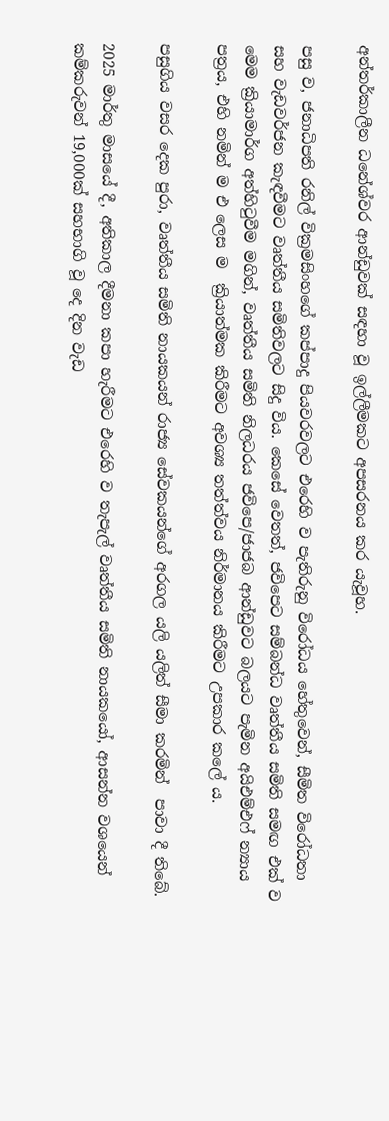අන්තර්කාලීන ධනේශ්වර ආන්ඩුවක් සඳහා වූ ඉල්ලීමකට අපසරනය කර යැවූහ.

පසු ව, ජනාධිපති රනිල් වික්‍රමසිංහගේ කප්පාදු පියවරවලට එරෙහි ව පැතිරුනු විරෝධය හේතුවෙන්, සීමිත විරෝධතා සහ වැඩවර්ජන කැඳවීමට වෘත්තීය සමිතිවලට සිදු විය. කෙසේ වෙතත්, ජවිපෙට සම්බන්ධ වෘත්තීය සමිති සමඟ එක් ව මෙම ක්‍රියාමාර්ග අත්හිටුවීම මගින්, වෘත්තීය සමිති නිලධරය ජවිපෙ/ජාජබ ආන්ඩුවට බලයට පැමින අයිඑම්එෆ් න්‍යාය පත්‍රය, එහි නමින් ම එ ලෙස ම  ක්‍රියාත්මක කිරීමට අවශ්‍ය තත්ත්වය නිර්මානය කිරීමට උපකාර කලේ ය.

පසුගිය වසර දෙක පුරා, වෘත්තීය සමිති නායකයන් රාජ්‍ය සේවකයන්ගේ අරගල යලි යලිත් සීමා කරමින්  පාවා දී තිබේ.

2025 මාර්තු මාසයේ දී, අතිකාල දීමනා කපා හැරීමට එරෙහි ව තැපැල් වෘත්තීය සමිති නායකයෝ, ආසන්න වශයෙන් කම්කරුවන් 19,000ක් සහභාගි වූ දෙ දින වැඩ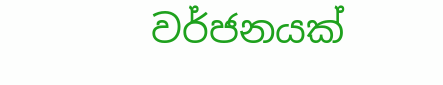වර්ජනයක්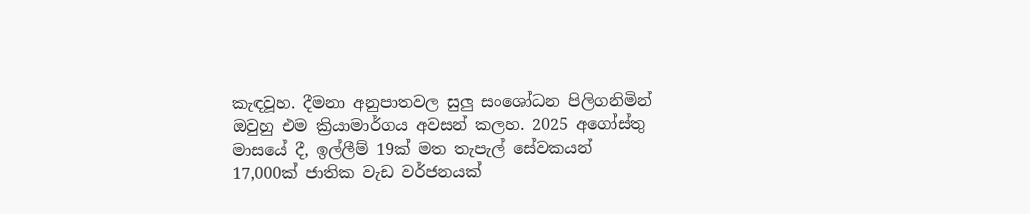කැඳවූහ. දීමනා අනුපාතවල සුලු සංශෝධන පිලිගනිමින් ඔවුහු එම ක්‍රියාමාර්ගය අවසන් කලහ. 2025 අගෝස්තු මාසයේ දී, ඉල්ලීම් 19ක් මත තැපැල් සේවකයන් 17,000ක් ජාතික වැඩ වර්ජනයක්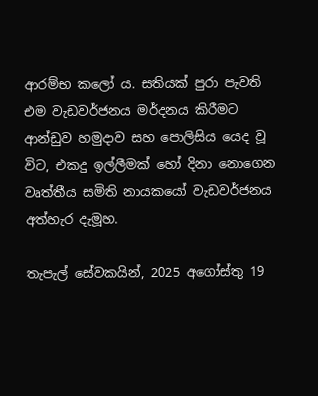ආරම්භ කලෝ ය. සතියක් පුරා පැවති එම වැඩවර්ජනය මර්දනය කිරීමට ආන්ඩුව හමුදාව සහ පොලිසිය යෙද වූ විට, එකදු ඉල්ලීමක් හෝ දිනා නොගෙන වෘත්තීය සමිති නායකයෝ වැඩවර්ජනය අත්හැර දැමූහ.

තැපැල් සේවකයින්, 2025 අගෝස්තු 19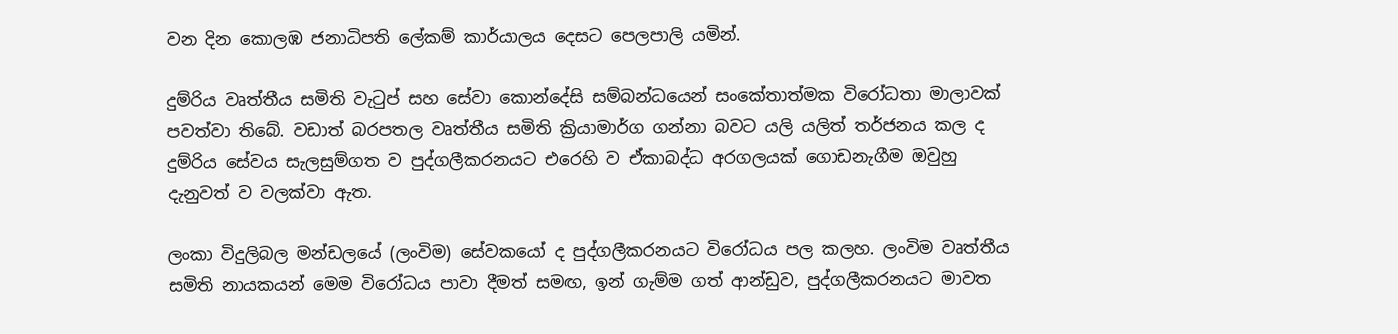වන දින කොලඹ ජනාධිපති ලේකම් කාර්යාලය දෙසට පෙලපාලි යමින්.

දුම්රිය වෘත්තීය සමිති වැටුප් සහ සේවා කොන්දේසි සම්බන්ධයෙන් සංකේතාත්මක විරෝධතා මාලාවක් පවත්වා තිබේ. වඩාත් බරපතල වෘත්තීය සමිති ක්‍රියාමාර්ග ගන්නා බවට යලි යලිත් තර්ජනය කල ද දුම්රිය සේවය සැලසුම්ගත ව පුද්ගලීකරනයට එරෙහි ව ඒකාබද්ධ අරගලයක් ගොඩනැගීම ඔවුහු දැනුවත් ව වලක්වා ඇත.

ලංකා විදුලිබල මන්ඩලයේ (ලංවිම) සේවකයෝ ද පුද්ගලීකරනයට විරෝධය පල කලහ. ලංවිම වෘත්තීය සමිති නායකයන් මෙම විරෝධය පාවා දීමත් සමඟ, ඉන් ගැම්ම ගත් ආන්ඩුව, පුද්ගලීකරනයට මාවත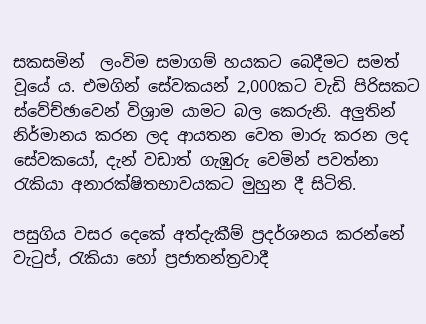සකසමින්  ලංවිම සමාගම් හයකට බෙදීමට සමත් වූයේ ය. එමගින් සේවකයන් 2,000කට වැඩි පිරිසකට ස්වේච්ඡාවෙන් විශ්‍රාම යාමට බල කෙරුනි. අලුතින් නිර්මානය කරන ලද ආයතන වෙත මාරු කරන ලද සේවකයෝ, දැන් වඩාත් ගැඹුරු වෙමින් පවත්නා රැකියා අනාරක්ෂිතභාවයකට මුහුන දී සිටිති.

පසුගිය වසර දෙකේ අත්දැකීම් ප්‍රදර්ශනය කරන්නේ වැටුප්, රැකියා හෝ ප්‍රජාතන්ත්‍රවාදී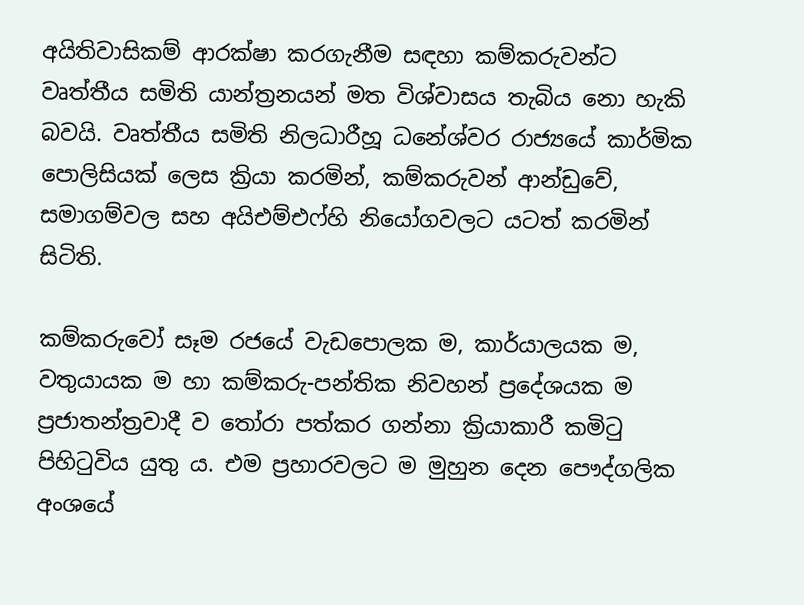අයිතිවාසිකම් ආරක්ෂා කරගැනීම සඳහා කම්කරුවන්ට වෘත්තීය සමිති යාන්ත්‍රනයන් මත විශ්වාසය තැබිය නො හැකි බවයි. වෘත්තීය සමිති නිලධාරීහූ ධනේශ්වර රාජ්‍යයේ කාර්මික පොලිසියක් ලෙස ක්‍රියා කරමින්, කම්කරුවන් ආන්ඩුවේ, සමාගම්වල සහ අයිඑම්එෆ්හි නියෝගවලට යටත් කරමින් සිටිති.

කම්කරුවෝ සෑම රජයේ වැඩපොලක ම, කාර්යාලයක ම, වතුයායක ම හා කම්කරු-පන්තික නිවහන් ප්‍රදේශයක ම ප්‍රජාතන්ත්‍රවාදී ව තෝරා පත්කර ගන්නා ක්‍රියාකාරී කමිටු පිහිටුවිය යුතු ය. එම ප්‍රහාරවලට ම මුහුන දෙන පෞද්ගලික අංශයේ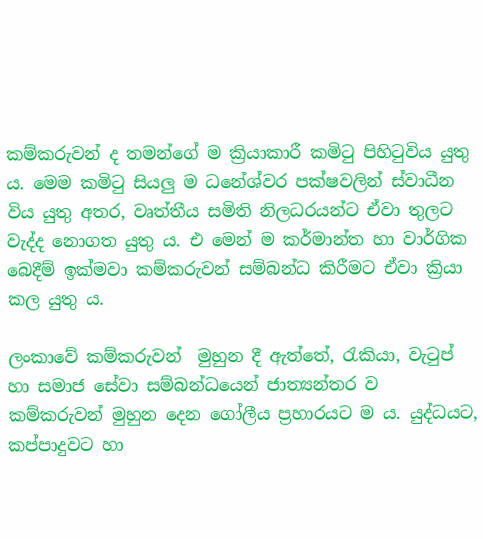කම්කරුවන් ද තමන්ගේ ම ක්‍රියාකාරී කමිටු පිහිටුවිය යුතු ය. මෙම කමිටු සියලු ම ධනේශ්වර පක්ෂවලින් ස්වාධීන විය යුතු අතර, වෘත්තීය සමිති නිලධරයන්ට ඒවා තුලට වැද්ද නොගත යුතු ය. එ මෙන් ම කර්මාන්ත හා වාර්ගික බෙදීම් ඉක්මවා කම්කරුවන් සම්බන්ධ කිරීමට ඒවා ක්‍රියා කල යුතු ය.

ලංකාවේ කම්කරුවන්  මුහුන දී ඇත්තේ, රැකියා, වැටුප් හා සමාජ සේවා සම්බන්ධයෙන් ජාත්‍යන්තර ව කම්කරුවන් මුහුන දෙන ගෝලීය ප්‍රහාරයට ම ය. යුද්ධයට, කප්පාදුවට හා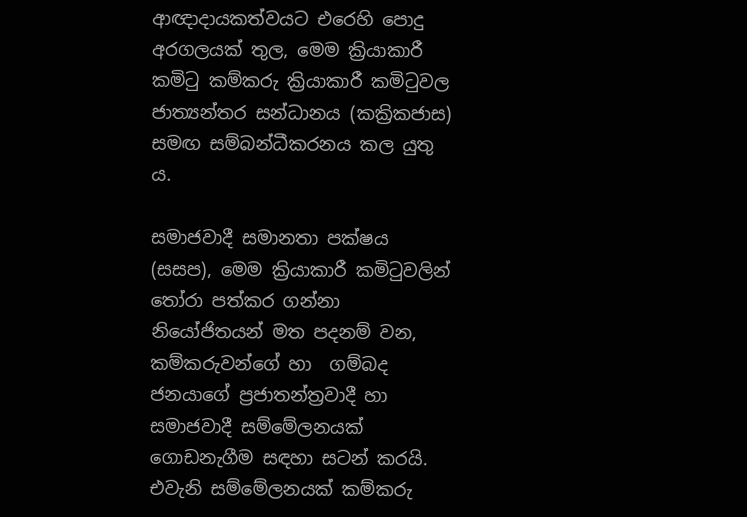ආඥාදායකත්වයට එරෙහි පොදු අරගලයක් තුල, මෙම ක්‍රියාකාරී කමිටු කම්කරු ක්‍රියාකාරී කමිටුවල ජාත්‍යන්තර සන්ධානය (කක්‍රිකජාස) සමඟ සම්බන්ධීකරනය කල යුතු ය.

සමාජවාදී සමානතා පක්ෂය (සසප), මෙම ක්‍රියාකාරී කමිටුවලින් තෝරා පත්කර ගන්නා නියෝජිතයන් මත පදනම් වන, කම්කරුවන්ගේ හා  ගම්බද ජනයාගේ ප්‍රජාතන්ත්‍රවාදී හා සමාජවාදී සම්මේලනයක් ගොඩනැගීම සඳහා සටන් කරයි. එවැනි සම්මේලනයක් කම්කරු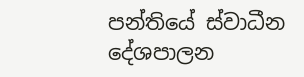පන්තියේ ස්වාධීන දේශපාලන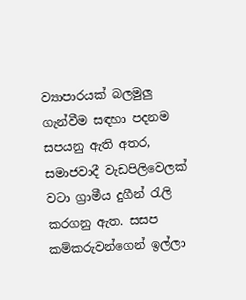ව්‍යාපාරයක් බලමුලු ගැන්වීම සඳහා පදනම සපයනු ඇති අතර, සමාජවාදී වැඩපිලිවෙලක් වටා ග්‍රාමීය දුගීන් රැලි කරගනු ඇත. සසප කම්කරුවන්ගෙන් ඉල්ලා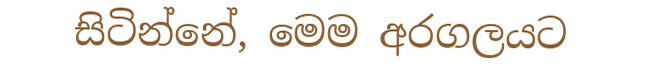සිටින්නේ, මෙම අරගලයට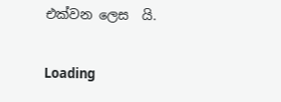එක්වන ලෙස  යි.

Loading